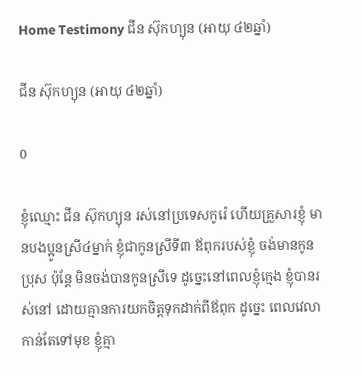Home Testimony ជីន ស៊ុកហ្យុន (អាយុ ៤២ឆ្នាំ)

ជីន ស៊ុកហ្យុន (អាយុ ៤២ឆ្នាំ)

0

ខ្ញុំឈ្មោះ ជីន ស៊ុកហ្យុន រស់នៅប្រទេសកូរ៉េ ហើយគ្រួសារខ្ញុំ មានបងប្អូនស្រី៤ម្នាក់ ខ្ញុំជាកូនស្រីទី៣ ឪពុករបស់ខ្ញុំ ចង់មានកូនប្រុស ប៉ុន្តែ មិនចង់បានកូនស្រីទេ ដូច្នេះនៅពេលខ្ញុំក្មេង ខ្ញុំបានរស់នៅ ដោយគ្មានការយកចិត្តទុកដាក់ពីឪពុក ដូច្នេះ ពេលវេលាកាន់តែទៅមុខ ខ្ញុំគ្មា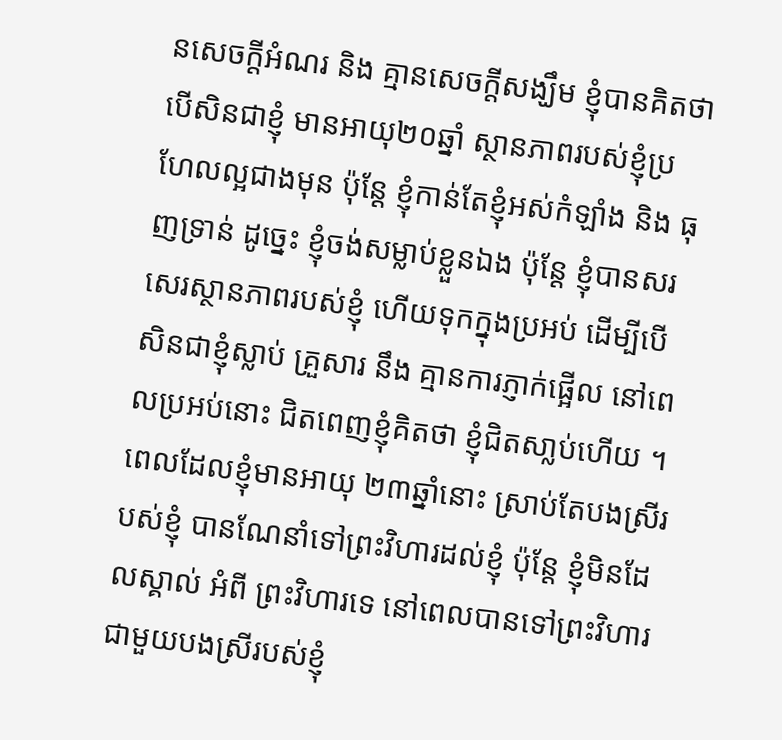នសេចក្តីអំណរ និង គ្មានសេចក្តីសង្ឃឹម ខ្ញុំបានគិតថា បើសិនជាខ្ញុំ មានអាយុ២០ឆ្នាំ ស្ថានភាពរបស់ខ្ញុំប្រហែលល្អជាងមុន ប៉ុន្តែ ខ្ញុំកាន់តែខ្ញុំអស់កំឡាំង និង ធុញទ្រាន់ ដូច្នេះ ខ្ញុំចង់សម្លាប់ខ្លួនឯង ប៉ុន្តែ ខ្ញុំបានសរសេរស្ថានភាពរបស់ខ្ញុំ ហើយទុកក្នុងប្រអប់ ដើម្បីបើសិនជាខ្ញុំស្លាប់ គ្រួសារ នឹង គ្មានការភ្ញាក់ផ្អើល នៅពេលប្រអប់នោះ ជិតពេញខ្ញុំគិតថា ខ្ញុំជិតសា្លប់ហើយ ។ ពេលដែលខ្ញុំមានអាយុ ២៣ឆ្នាំនោះ ស្រាប់តែបងស្រីរបស់ខ្ញុំ បានណែនាំទៅព្រះវិហារដល់ខ្ញុំ ប៉ុន្តែ ខ្ញុំមិនដែលស្គាល់ អំពី ព្រះវិហារទេ នៅពេលបានទៅព្រះវិហារជាមួយបងស្រីរបស់ខ្ញុំ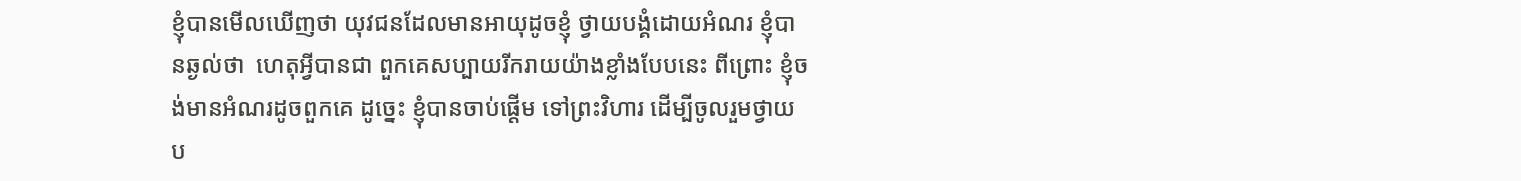ខ្ញុំបានមើលឃើញថា យុវជនដែលមានអាយុដូចខ្ញុំ ថ្វាយបង្គំដោយអំណរ ខ្ញុំបានឆ្ងល់ថា  ហេតុអ្វីបានជា ពួកគេសប្បាយរីករាយយ៉ាងខ្លាំងបែបនេះ ពីព្រោះ ខ្ញុំចង់មានអំណរដូចពួកគេ ដូច្នេះ ខ្ញុំបានចាប់ផ្តើម ទៅព្រះវិហារ ដើម្បីចូលរួមថ្វាយប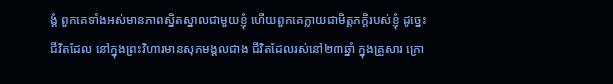ង្គំ ពួកគេទាំងអស់មានភាពស្និតស្នាលជាមួយខ្ញុំ ហើយពួកគេក្លាយជាមិត្តភក្ដិរបស់ខ្ញុំ ដូច្នេះ ជីវិតដែល នៅក្នុងព្រះវិហារមានសុភមង្គលជាង ជីវិតដែលរស់នៅ២៣ឆ្នាំ ក្នុងគ្រួសារ ក្រោ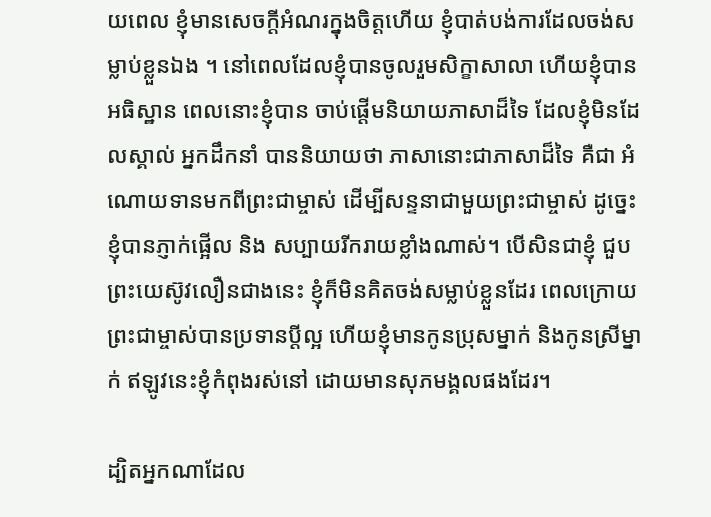យពេល ខ្ញុំមានសេចក្តីអំណរក្នុងចិត្តហើយ ខ្ញុំបាត់បង់ការដែលចង់សម្លាប់ខ្លួនឯង ។ នៅពេលដែលខ្ញុំបានចូលរួមសិក្ខាសាលា ហើយខ្ញុំបានអធិស្ឋាន ពេលនោះខ្ញុំបាន ចាប់ផ្តើមនិយាយភាសាដ៏ទៃ ដែលខ្ញុំមិនដែលស្គាល់ អ្នកដឹកនាំ បាននិយាយថា ភាសានោះជាភាសាដ៏ទៃ គឺជា អំណោយទានមកពីព្រះជាម្ចាស់ ដើម្បីសន្ទនាជាមួយព្រះជាម្ចាស់ ដូច្នេះ ខ្ញុំបានភ្ញាក់ផ្អើល និង សប្បាយរីករាយខ្លាំងណាស់។ បើសិនជាខ្ញុំ ជួបព្រះយេស៊ូវលឿនជាងនេះ ខ្ញុំក៏មិនគិតចង់សម្លាប់ខ្លួនដែរ ពេលក្រោយ ព្រះជាម្ចាស់បានប្រទានប្តីល្អ ហើយខ្ញុំមានកូនប្រុសម្នាក់ និងកូនស្រីម្នាក់ ឥឡូវនេះខ្ញុំកំពុងរស់នៅ ដោយមានសុភមង្គលផងដែរ។

ដ្បិតអ្នកណាដែល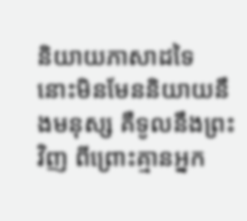និយាយភាសាដទៃ នោះមិនមែននិយាយនឹងមនុស្ស គឺទូលនឹងព្រះវិញ ពីព្រោះគ្មានអ្នក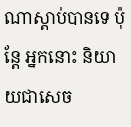ណាស្តាប់បានទេ ប៉ុន្តែ អ្នកនោះ និយាយជាសេច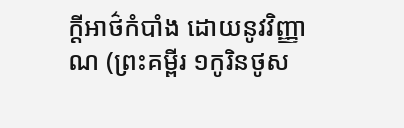ក្តីអាថ៌កំបាំង ដោយនូវវិញ្ញាណ (ព្រះគម្ពីរ ១កូរិនថូស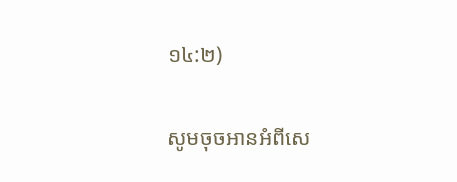១៤:២)

សូមចុចអានអំពីសេ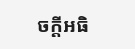ចក្តីអធិ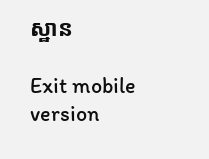ស្ឋាន

Exit mobile version